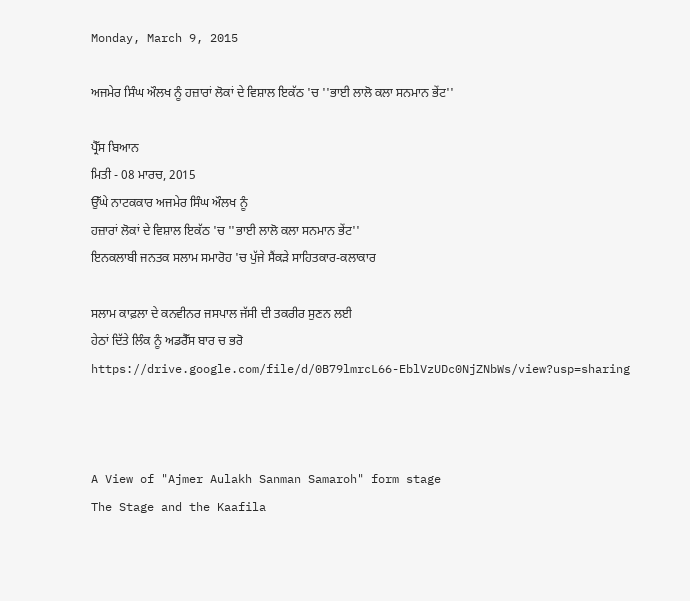Monday, March 9, 2015

ਅਜਮੇਰ ਸਿੰਘ ਔਲਖ ਨੂੰ ਹਜ਼ਾਰਾਂ ਲੋਕਾਂ ਦੇ ਵਿਸ਼ਾਲ ਇਕੱਠ 'ਚ ''ਭਾਈ ਲਾਲੋ ਕਲਾ ਸਨਮਾਨ ਭੇਂਟ''

ਪ੍ਰੈੱਸ ਬਿਆਨ
ਮਿਤੀ - 08 ਮਾਰਚ, 2015
ਉੱਘੇ ਨਾਟਕਕਾਰ ਅਜਮੇਰ ਸਿੰਘ ਔਲਖ ਨੂੰ
ਹਜ਼ਾਰਾਂ ਲੋਕਾਂ ਦੇ ਵਿਸ਼ਾਲ ਇਕੱਠ 'ਚ ''ਭਾਈ ਲਾਲੋ ਕਲਾ ਸਨਮਾਨ ਭੇਂਟ''
ਇਨਕਲਾਬੀ ਜਨਤਕ ਸਲਾਮ ਸਮਾਰੋਹ 'ਚ ਪੁੱਜੇ ਸੈਂਕੜੇ ਸਾਹਿਤਕਾਰ-ਕਲਾਕਾਰ

ਸਲਾਮ ਕਾਫ਼ਲਾ ਦੇ ਕਨਵੀਨਰ ਜਸਪਾਲ ਜੱਸੀ ਦੀ ਤਕਰੀਰ ਸੁਣਨ ਲਈ
ਹੇਠਾਂ ਦਿੱਤੇ ਲਿੰਕ ਨੂੰ ਅਡਰੈੱਸ ਬਾਰ ਚ ਭਰੋ
https://drive.google.com/file/d/0B79lmrcL66-EblVzUDc0NjZNbWs/view?usp=sharing



A View of "Ajmer Aulakh Sanman Samaroh" form stage
The Stage and the Kaafila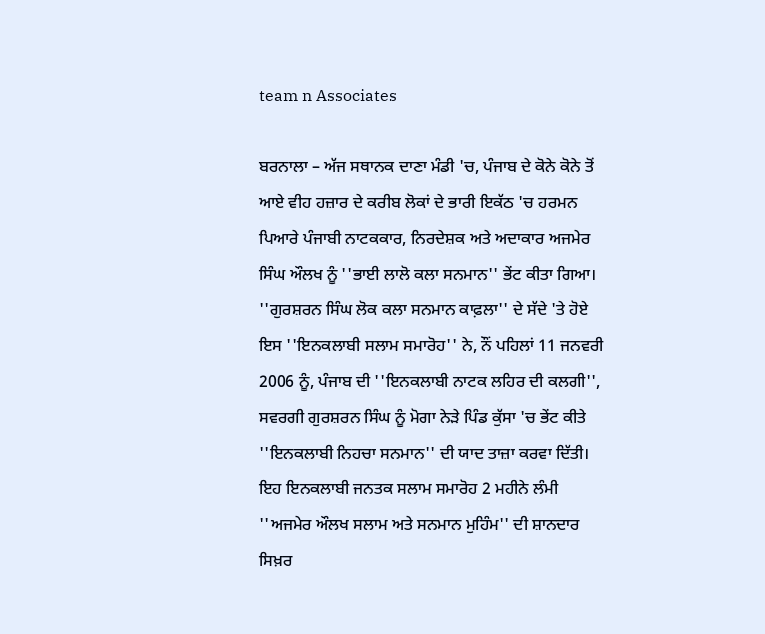team n Associates

ਬਰਨਾਲਾ – ਅੱਜ ਸਥਾਨਕ ਦਾਣਾ ਮੰਡੀ 'ਚ, ਪੰਜਾਬ ਦੇ ਕੋਨੇ ਕੋਨੇ ਤੋਂ ਆਏ ਵੀਹ ਹਜ਼ਾਰ ਦੇ ਕਰੀਬ ਲੋਕਾਂ ਦੇ ਭਾਰੀ ਇਕੱਠ 'ਚ ਹਰਮਨ ਪਿਆਰੇ ਪੰਜਾਬੀ ਨਾਟਕਕਾਰ, ਨਿਰਦੇਸ਼ਕ ਅਤੇ ਅਦਾਕਾਰ ਅਜਮੇਰ ਸਿੰਘ ਔਲਖ ਨੂੰ ''ਭਾਈ ਲਾਲੋ ਕਲਾ ਸਨਮਾਨ'' ਭੇਂਟ ਕੀਤਾ ਗਿਆ। ''ਗੁਰਸ਼ਰਨ ਸਿੰਘ ਲੋਕ ਕਲਾ ਸਨਮਾਨ ਕਾਫ਼ਲਾ'' ਦੇ ਸੱਦੇ 'ਤੇ ਹੋਏ ਇਸ ''ਇਨਕਲਾਬੀ ਸਲਾਮ ਸਮਾਰੋਹ'' ਨੇ, ਨੌਂ ਪਹਿਲਾਂ 11 ਜਨਵਰੀ 2006 ਨੂੰ, ਪੰਜਾਬ ਦੀ ''ਇਨਕਲਾਬੀ ਨਾਟਕ ਲਹਿਰ ਦੀ ਕਲਗੀ'', ਸਵਰਗੀ ਗੁਰਸ਼ਰਨ ਸਿੰਘ ਨੂੰ ਮੋਗਾ ਨੇੜੇ ਪਿੰਡ ਕੁੱਸਾ 'ਚ ਭੇਂਟ ਕੀਤੇ ''ਇਨਕਲਾਬੀ ਨਿਹਚਾ ਸਨਮਾਨ'' ਦੀ ਯਾਦ ਤਾਜ਼ਾ ਕਰਵਾ ਦਿੱਤੀ। ਇਹ ਇਨਕਲਾਬੀ ਜਨਤਕ ਸਲਾਮ ਸਮਾਰੋਹ 2 ਮਹੀਨੇ ਲੰਮੀ ''ਅਜਮੇਰ ਔਲਖ ਸਲਾਮ ਅਤੇ ਸਨਮਾਨ ਮੁਹਿੰਮ'' ਦੀ ਸ਼ਾਨਦਾਰ ਸਿਖ਼ਰ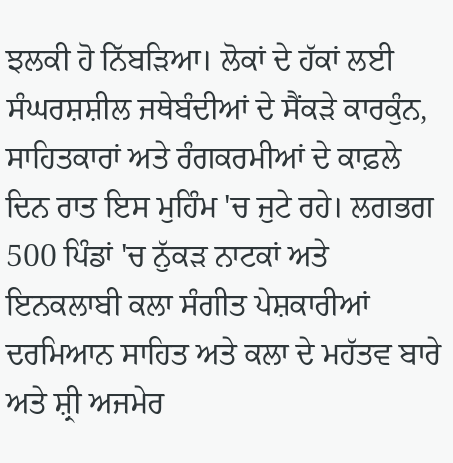ਝਲਕੀ ਹੋ ਨਿੱਬੜਿਆ। ਲੋਕਾਂ ਦੇ ਹੱਕਾਂ ਲਈ ਸੰਘਰਸ਼ਸ਼ੀਲ ਜਥੇਬੰਦੀਆਂ ਦੇ ਸੈਂਕੜੇ ਕਾਰਕੁੰਨ, ਸਾਹਿਤਕਾਰਾਂ ਅਤੇ ਰੰਗਕਰਮੀਆਂ ਦੇ ਕਾਫ਼ਲੇ ਦਿਨ ਰਾਤ ਇਸ ਮੁਹਿੰਮ 'ਚ ਜੁਟੇ ਰਹੇ। ਲਗਭਗ 500 ਪਿੰਡਾਂ 'ਚ ਨੁੱਕੜ ਨਾਟਕਾਂ ਅਤੇ ਇਨਕਲਾਬੀ ਕਲਾ ਸੰਗੀਤ ਪੇਸ਼ਕਾਰੀਆਂ ਦਰਮਿਆਨ ਸਾਹਿਤ ਅਤੇ ਕਲਾ ਦੇ ਮਹੱਤਵ ਬਾਰੇ ਅਤੇ ਸ਼੍ਰੀ ਅਜਮੇਰ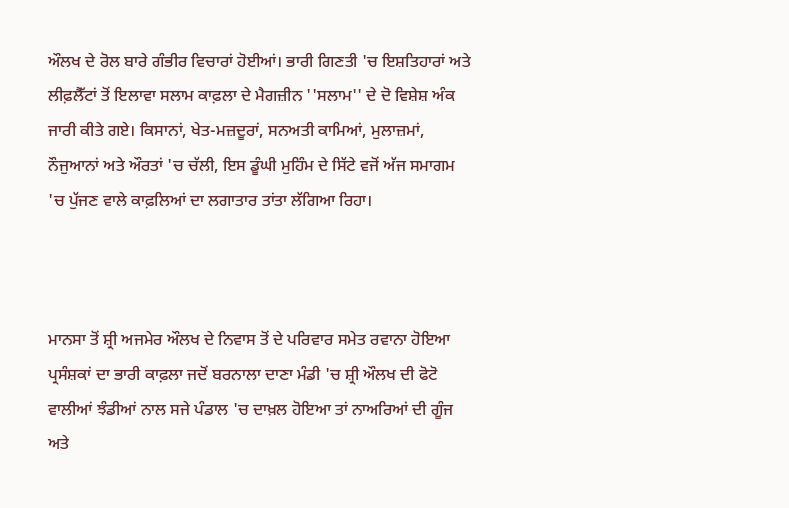ਔਲਖ ਦੇ ਰੋਲ ਬਾਰੇ ਗੰਭੀਰ ਵਿਚਾਰਾਂ ਹੋਈਆਂ। ਭਾਰੀ ਗਿਣਤੀ 'ਚ ਇਸ਼ਤਿਹਾਰਾਂ ਅਤੇ ਲੀਫ਼ਲੈੱਟਾਂ ਤੋਂ ਇਲਾਵਾ ਸਲਾਮ ਕਾਫ਼ਲਾ ਦੇ ਮੈਗਜ਼ੀਨ ''ਸਲਾਮ'' ਦੇ ਦੋ ਵਿਸ਼ੇਸ਼ ਅੰਕ ਜਾਰੀ ਕੀਤੇ ਗਏ। ਕਿਸਾਨਾਂ, ਖੇਤ-ਮਜ਼ਦੂਰਾਂ, ਸਨਅਤੀ ਕਾਮਿਆਂ, ਮੁਲਾਜ਼ਮਾਂ, ਨੌਜੁਆਨਾਂ ਅਤੇ ਔਰਤਾਂ 'ਚ ਚੱਲੀ, ਇਸ ਡੂੰਘੀ ਮੁਹਿੰਮ ਦੇ ਸਿੱਟੇ ਵਜੋਂ ਅੱਜ ਸਮਾਗਮ 'ਚ ਪੁੱਜਣ ਵਾਲੇ ਕਾਫ਼ਲਿਆਂ ਦਾ ਲਗਾਤਾਰ ਤਾਂਤਾ ਲੱਗਿਆ ਰਿਹਾ।



ਮਾਨਸਾ ਤੋਂ ਸ਼੍ਰੀ ਅਜਮੇਰ ਔਲਖ ਦੇ ਨਿਵਾਸ ਤੋਂ ਦੇ ਪਰਿਵਾਰ ਸਮੇਤ ਰਵਾਨਾ ਹੋਇਆ ਪ੍ਰਸੰਸ਼ਕਾਂ ਦਾ ਭਾਰੀ ਕਾਫ਼ਲਾ ਜਦੋਂ ਬਰਨਾਲਾ ਦਾਣਾ ਮੰਡੀ 'ਚ ਸ਼੍ਰੀ ਔਲਖ ਦੀ ਫੋਟੋ ਵਾਲੀਆਂ ਝੰਡੀਆਂ ਨਾਲ ਸਜੇ ਪੰਡਾਲ 'ਚ ਦਾਖ਼ਲ ਹੋਇਆ ਤਾਂ ਨਾਅਰਿਆਂ ਦੀ ਗੂੰਜ ਅਤੇ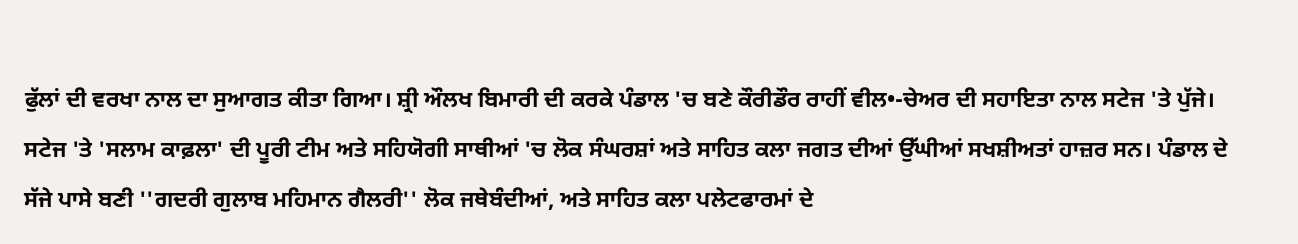ਫੁੱਲਾਂ ਦੀ ਵਰਖਾ ਨਾਲ ਦਾ ਸੁਆਗਤ ਕੀਤਾ ਗਿਆ। ਸ਼੍ਰੀ ਔਲਖ ਬਿਮਾਰੀ ਦੀ ਕਰਕੇ ਪੰਡਾਲ 'ਚ ਬਣੇ ਕੌਰੀਡੌਰ ਰਾਹੀਂ ਵੀਲ•-ਚੇਅਰ ਦੀ ਸਹਾਇਤਾ ਨਾਲ ਸਟੇਜ 'ਤੇ ਪੁੱਜੇ। ਸਟੇਜ 'ਤੇ 'ਸਲਾਮ ਕਾਫ਼ਲਾ' ਦੀ ਪੂਰੀ ਟੀਮ ਅਤੇ ਸਹਿਯੋਗੀ ਸਾਥੀਆਂ 'ਚ ਲੋਕ ਸੰਘਰਸ਼ਾਂ ਅਤੇ ਸਾਹਿਤ ਕਲਾ ਜਗਤ ਦੀਆਂ ਉੱਘੀਆਂ ਸਖਸ਼ੀਅਤਾਂ ਹਾਜ਼ਰ ਸਨ। ਪੰਡਾਲ ਦੇ ਸੱਜੇ ਪਾਸੇ ਬਣੀ ''ਗਦਰੀ ਗੁਲਾਬ ਮਹਿਮਾਨ ਗੈਲਰੀ'' ਲੋਕ ਜਥੇਬੰਦੀਆਂ, ਅਤੇ ਸਾਹਿਤ ਕਲਾ ਪਲੇਟਫਾਰਮਾਂ ਦੇ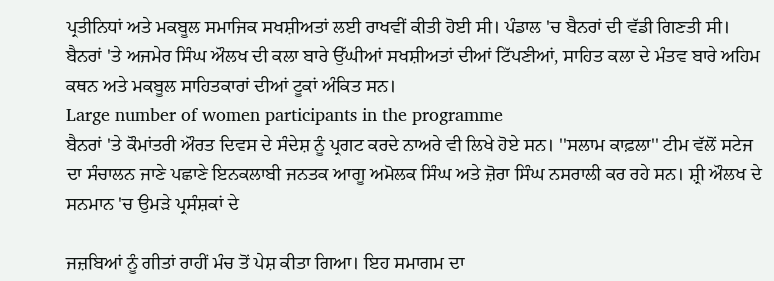ਪ੍ਰਤੀਨਿਧਾਂ ਅਤੇ ਮਕਬੂਲ ਸਮਾਜਿਕ ਸਖਸ਼ੀਅਤਾਂ ਲਈ ਰਾਖਵੀਂ ਕੀਤੀ ਹੋਈ ਸੀ। ਪੰਡਾਲ 'ਚ ਬੈਨਰਾਂ ਦੀ ਵੱਡੀ ਗਿਣਤੀ ਸੀ। ਬੈਨਰਾਂ 'ਤੇ ਅਜਮੇਰ ਸਿੰਘ ਔਲਖ ਦੀ ਕਲਾ ਬਾਰੇ ਉੱਘੀਆਂ ਸਖਸ਼ੀਅਤਾਂ ਦੀਆਂ ਟਿੱਪਣੀਆਂ, ਸਾਹਿਤ ਕਲਾ ਦੇ ਮੰਤਵ ਬਾਰੇ ਅਹਿਮ ਕਥਨ ਅਤੇ ਮਕਬੂਲ ਸਾਹਿਤਕਾਰਾਂ ਦੀਆਂ ਟੂਕਾਂ ਅੰਕਿਤ ਸਨ।
Large number of women participants in the programme
ਬੈਨਰਾਂ 'ਤੇ ਕੌਮਾਂਤਰੀ ਔਰਤ ਦਿਵਸ ਦੇ ਸੰਦੇਸ਼ ਨੂੰ ਪ੍ਰਗਟ ਕਰਦੇ ਨਾਅਰੇ ਵੀ ਲਿਖੇ ਹੋਏ ਸਨ। ''ਸਲਾਮ ਕਾਫ਼ਲਾ'' ਟੀਮ ਵੱਲੋਂ ਸਟੇਜ ਦਾ ਸੰਚਾਲਨ ਜਾਣੇ ਪਛਾਣੇ ਇਨਕਲਾਬੀ ਜਨਤਕ ਆਗੂ ਅਮੋਲਕ ਸਿੰਘ ਅਤੇ ਜ਼ੋਰਾ ਸਿੰਘ ਨਸਰਾਲੀ ਕਰ ਰਹੇ ਸਨ। ਸ਼੍ਰੀ ਔਲਖ ਦੇ ਸਨਮਾਨ 'ਚ ਉਮੜੇ ਪ੍ਰਸੰਸ਼ਕਾਂ ਦੇ

ਜਜ਼ਬਿਆਂ ਨੂੰ ਗੀਤਾਂ ਰਾਹੀਂ ਮੰਚ ਤੋਂ ਪੇਸ਼ ਕੀਤਾ ਗਿਆ। ਇਹ ਸਮਾਗਮ ਦਾ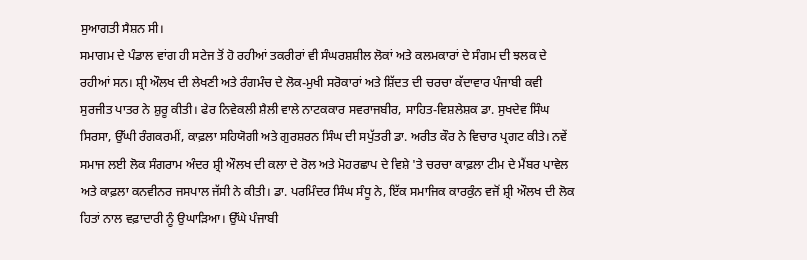ਸੁਆਗਤੀ ਸੈਸ਼ਨ ਸੀ।
ਸਮਾਗਮ ਦੇ ਪੰਡਾਲ ਵਾਂਗ ਹੀ ਸਟੇਜ ਤੋਂ ਹੋ ਰਹੀਆਂ ਤਕਰੀਰਾਂ ਵੀ ਸੰਘਰਸ਼ਸ਼ੀਲ ਲੋਕਾਂ ਅਤੇ ਕਲਮਕਾਰਾਂ ਦੇ ਸੰਗਮ ਦੀ ਝਲਕ ਦੇ ਰਹੀਆਂ ਸਨ। ਸ਼੍ਰੀ ਔਲਖ ਦੀ ਲੇਖਣੀ ਅਤੇ ਰੰਗਮੰਚ ਦੇ ਲੋਕ-ਮੁਖੀ ਸਰੋਕਾਰਾਂ ਅਤੇ ਸ਼ਿੱਦਤ ਦੀ ਚਰਚਾ ਕੱਦਾਵਾਰ ਪੰਜਾਬੀ ਕਵੀ ਸੁਰਜੀਤ ਪਾਤਰ ਨੇ ਸ਼ੁਰੂ ਕੀਤੀ। ਫੇਰ ਨਿਵੇਕਲੀ ਸ਼ੈਲੀ ਵਾਲੇ ਨਾਟਕਕਾਰ ਸਵਰਾਜਬੀਰ, ਸਾਹਿਤ-ਵਿਸ਼ਲੇਸ਼ਕ ਡਾ. ਸੁਖਦੇਵ ਸਿੰਘ ਸਿਰਸਾ, ਉੱਘੀ ਰੰਗਕਰਮੀਂ, ਕਾਫ਼ਲਾ ਸਹਿਯੋਗੀ ਅਤੇ ਗੁਰਸ਼ਰਨ ਸਿੰਘ ਦੀ ਸਪੁੱਤਰੀ ਡਾ. ਅਰੀਤ ਕੌਰ ਨੇ ਵਿਚਾਰ ਪ੍ਰਗਟ ਕੀਤੇ। ਨਵੇਂ ਸਮਾਜ ਲਈ ਲੋਕ ਸੰਗਰਾਮ ਅੰਦਰ ਸ਼੍ਰੀ ਔਲਖ ਦੀ ਕਲਾ ਦੇ ਰੋਲ ਅਤੇ ਮੋਹਰਛਾਪ ਦੇ ਵਿਸ਼ੇ 'ਤੇ ਚਰਚਾ ਕਾਫ਼ਲਾ ਟੀਮ ਦੇ ਮੈਂਬਰ ਪਾਵੇਲ ਅਤੇ ਕਾਫ਼ਲਾ ਕਨਵੀਨਰ ਜਸਪਾਲ ਜੱਸੀ ਨੇ ਕੀਤੀ। ਡਾ. ਪਰਮਿੰਦਰ ਸਿੰਘ ਸੰਧੂ ਨੇ, ਇੱਕ ਸਮਾਜਿਕ ਕਾਰਕੁੰਨ ਵਜੋਂ ਸ਼੍ਰੀ ਔਲਖ ਦੀ ਲੋਕ ਹਿਤਾਂ ਨਾਲ ਵਫ਼ਾਦਾਰੀ ਨੂੰ ਉਘਾੜਿਆ। ਉੱਘੇ ਪੰਜਾਬੀ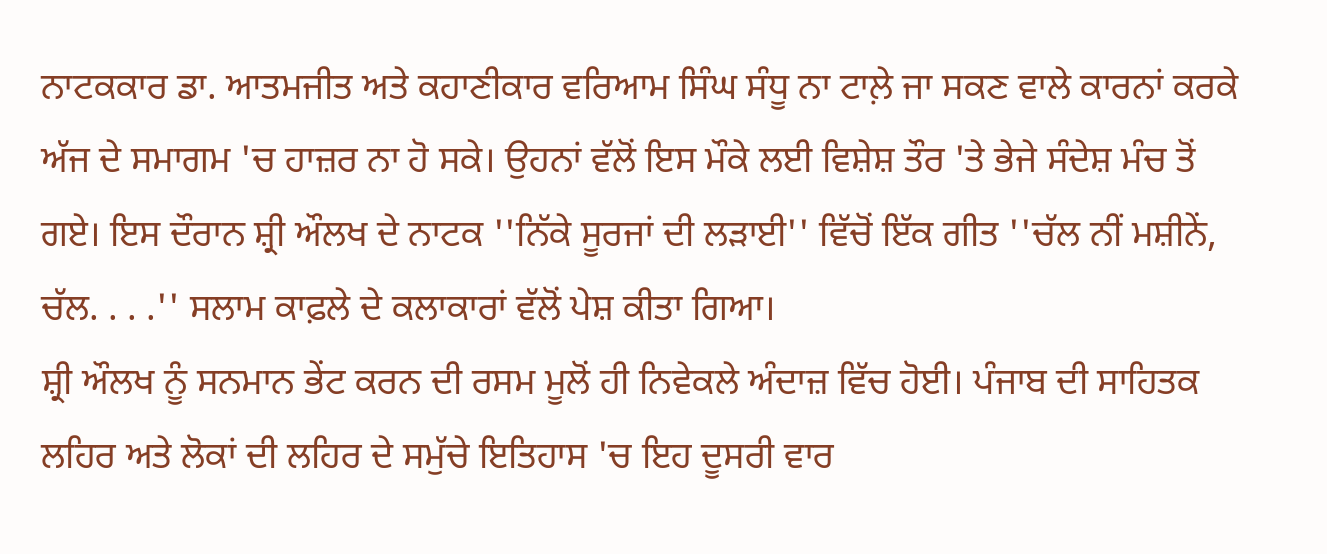ਨਾਟਕਕਾਰ ਡਾ. ਆਤਮਜੀਤ ਅਤੇ ਕਹਾਣੀਕਾਰ ਵਰਿਆਮ ਸਿੰਘ ਸੰਧੂ ਨਾ ਟਾਲ਼ੇ ਜਾ ਸਕਣ ਵਾਲੇ ਕਾਰਨਾਂ ਕਰਕੇ ਅੱਜ ਦੇ ਸਮਾਗਮ 'ਚ ਹਾਜ਼ਰ ਨਾ ਹੋ ਸਕੇ। ਉਹਨਾਂ ਵੱਲੋਂ ਇਸ ਮੌਕੇ ਲਈ ਵਿਸ਼ੇਸ਼ ਤੌਰ 'ਤੇ ਭੇਜੇ ਸੰਦੇਸ਼ ਮੰਚ ਤੋਂ ਗਏ। ਇਸ ਦੌਰਾਨ ਸ਼੍ਰੀ ਔਲਖ ਦੇ ਨਾਟਕ ''ਨਿੱਕੇ ਸੂਰਜਾਂ ਦੀ ਲੜਾਈ'' ਵਿੱਚੋਂ ਇੱਕ ਗੀਤ ''ਚੱਲ ਨੀਂ ਮਸ਼ੀਨੇਂ, ਚੱਲ. . . .'' ਸਲਾਮ ਕਾਫ਼ਲੇ ਦੇ ਕਲਾਕਾਰਾਂ ਵੱਲੋਂ ਪੇਸ਼ ਕੀਤਾ ਗਿਆ।
ਸ਼੍ਰੀ ਔਲਖ ਨੂੰ ਸਨਮਾਨ ਭੇਂਟ ਕਰਨ ਦੀ ਰਸਮ ਮੂਲੋਂ ਹੀ ਨਿਵੇਕਲੇ ਅੰਦਾਜ਼ ਵਿੱਚ ਹੋਈ। ਪੰਜਾਬ ਦੀ ਸਾਹਿਤਕ ਲਹਿਰ ਅਤੇ ਲੋਕਾਂ ਦੀ ਲਹਿਰ ਦੇ ਸਮੁੱਚੇ ਇਤਿਹਾਸ 'ਚ ਇਹ ਦੂਸਰੀ ਵਾਰ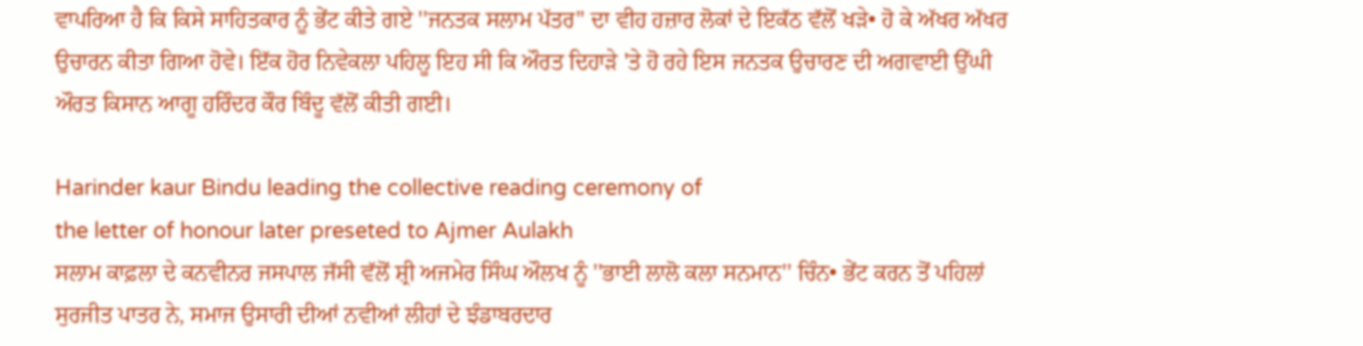ਵਾਪਰਿਆ ਹੈ ਕਿ ਕਿਸੇ ਸਾਹਿਤਕਾਰ ਨੂੰ ਭੇਂਟ ਕੀਤੇ ਗਏ ''ਜਨਤਕ ਸਲਾਮ ਪੱਤਰ'' ਦਾ ਵੀਹ ਹਜ਼ਾਰ ਲੋਕਾਂ ਦੇ ਇਕੱਠ ਵੱਲੋਂ ਖੜੇ• ਹੋ ਕੇ ਅੱਖਰ ਅੱਖਰ ਉਚਾਰਨ ਕੀਤਾ ਗਿਆ ਹੋਵੇ। ਇੱਕ ਹੋਰ ਨਿਵੇਕਲਾ ਪਹਿਲੂ ਇਹ ਸੀ ਕਿ ਔਰਤ ਦਿਹਾੜੇ 'ਤੇ ਹੋ ਰਹੇ ਇਸ ਜਨਤਕ ਉਚਾਰਣ ਦੀ ਅਗਵਾਈ ਉੱਘੀ ਔਰਤ ਕਿਸਾਨ ਆਗੂ ਹਰਿੰਦਰ ਕੌਰ ਬਿੰਦੂ ਵੱਲੋਂ ਕੀਤੀ ਗਈ।

Harinder kaur Bindu leading the collective reading ceremony of
the letter of honour later preseted to Ajmer Aulakh
ਸਲਾਮ ਕਾਫ਼ਲਾ ਦੇ ਕਨਵੀਨਰ ਜਸਪਾਲ ਜੱਸੀ ਵੱਲੋਂ ਸ਼੍ਰੀ ਅਜਮੇਰ ਸਿੰਘ ਔਲਖ ਨੂੰ ''ਭਾਈ ਲਾਲੋ ਕਲਾ ਸਨਮਾਨ'' ਚਿੰਨ• ਭੇਂਟ ਕਰਨ ਤੋਂ ਪਹਿਲਾਂ ਸੁਰਜੀਤ ਪਾਤਰ ਨੇ, ਸਮਾਜ ਉਸਾਰੀ ਦੀਆਂ ਨਵੀਆਂ ਲੀਹਾਂ ਦੇ ਝੰਡਾਬਰਦਾਰ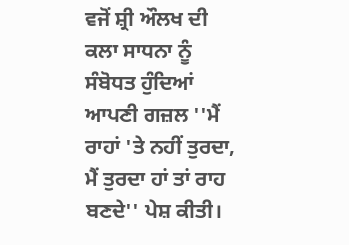ਵਜੋਂ ਸ਼੍ਰੀ ਔਲਖ ਦੀ ਕਲਾ ਸਾਧਨਾ ਨੂੰ ਸੰਬੋਧਤ ਹੁੰਦਿਆਂ ਆਪਣੀ ਗਜ਼ਲ ''ਮੈਂ ਰਾਹਾਂ 'ਤੇ ਨਹੀਂ ਤੁਰਦਾ, ਮੈਂ ਤੁਰਦਾ ਹਾਂ ਤਾਂ ਰਾਹ ਬਣਦੇ'' ਪੇਸ਼ ਕੀਤੀ।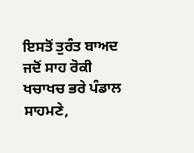ਇਸਤੋਂ ਤੁਰੰਤ ਬਾਅਦ ਜਦੋਂ ਸਾਹ ਰੋਕੀ ਖਚਾਖਚ ਭਰੇ ਪੰਡਾਲ ਸਾਹਮਣੇ,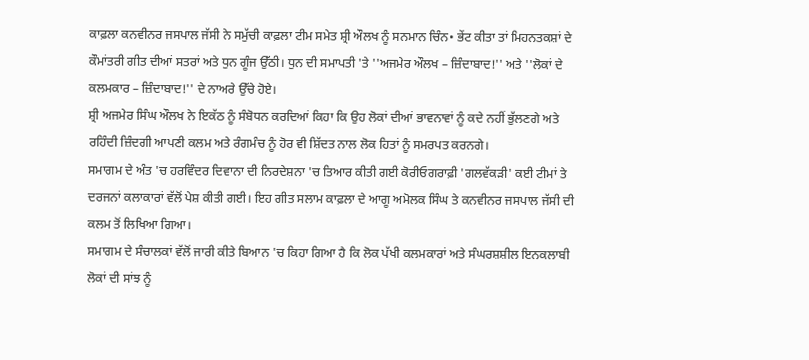ਕਾਫ਼ਲਾ ਕਨਵੀਨਰ ਜਸਪਾਲ ਜੱਸੀ ਨੇ ਸਮੁੱਚੀ ਕਾਫ਼ਲਾ ਟੀਮ ਸਮੇਤ ਸ਼੍ਰੀ ਔਲਖ ਨੂੰ ਸਨਮਾਨ ਚਿੰਨ• ਭੇਂਟ ਕੀਤਾ ਤਾਂ ਮਿਹਨਤਕਸ਼ਾਂ ਦੇ ਕੌਮਾਂਤਰੀ ਗੀਤ ਦੀਆਂ ਸਤਰਾਂ ਅਤੇ ਧੁਨ ਗੂੰਜ ਉੱਠੀ। ਧੁਨ ਦੀ ਸਮਾਪਤੀ 'ਤੇ ''ਅਜਮੇਰ ਔਲਖ – ਜ਼ਿੰਦਾਬਾਦ!'' ਅਤੇ ''ਲੋਕਾਂ ਦੇ ਕਲਮਕਾਰ – ਜ਼ਿੰਦਾਬਾਦ!'' ਦੇ ਨਾਅਰੇ ਉੱਚੇ ਹੋਏ।
ਸ਼੍ਰੀ ਅਜਮੇਰ ਸਿੰਘ ਔਲਖ ਨੇ ਇਕੱਠ ਨੂੰ ਸੰਬੋਧਨ ਕਰਦਿਆਂ ਕਿਹਾ ਕਿ ਉਹ ਲੋਕਾਂ ਦੀਆਂ ਭਾਵਨਾਵਾਂ ਨੂੰ ਕਦੇ ਨਹੀਂ ਭੁੱਲਣਗੇ ਅਤੇ ਰਹਿੰਦੀ ਜ਼ਿੰਦਗੀ ਆਪਣੀ ਕਲਮ ਅਤੇ ਰੰਗਮੰਚ ਨੂੰ ਹੋਰ ਵੀ ਸ਼ਿੱਦਤ ਨਾਲ ਲੋਕ ਹਿਤਾਂ ਨੂੰ ਸਮਰਪਤ ਕਰਨਗੇ।
ਸਮਾਗਮ ਦੇ ਅੰਤ 'ਚ ਹਰਵਿੰਦਰ ਦਿਵਾਨਾ ਦੀ ਨਿਰਦੇਸ਼ਨਾ 'ਚ ਤਿਆਰ ਕੀਤੀ ਗਈ ਕੋਰੀਓਗਰਾਫ਼ੀ 'ਗਲਵੱਕੜੀ' ਕਈ ਟੀਮਾਂ ਤੇ ਦਰਜਨਾਂ ਕਲਾਕਾਰਾਂ ਵੱਲੋਂ ਪੇਸ਼ ਕੀਤੀ ਗਈ। ਇਹ ਗੀਤ ਸਲਾਮ ਕਾਫ਼ਲਾ ਦੇ ਆਗੂ ਅਮੋਲਕ ਸਿੰਘ ਤੇ ਕਨਵੀਨਰ ਜਸਪਾਲ ਜੱਸੀ ਦੀ ਕਲਮ ਤੋਂ ਲਿਖਿਆ ਗਿਆ।
ਸਮਾਗਮ ਦੇ ਸੰਚਾਲਕਾਂ ਵੱਲੋਂ ਜਾਰੀ ਕੀਤੇ ਬਿਆਨ 'ਚ ਕਿਹਾ ਗਿਆ ਹੈ ਕਿ ਲੋਕ ਪੱਖੀ ਕਲਮਕਾਰਾਂ ਅਤੇ ਸੰਘਰਸ਼ਸ਼ੀਲ ਇਨਕਲਾਬੀ ਲੋਕਾਂ ਦੀ ਸਾਂਝ ਨੂੰ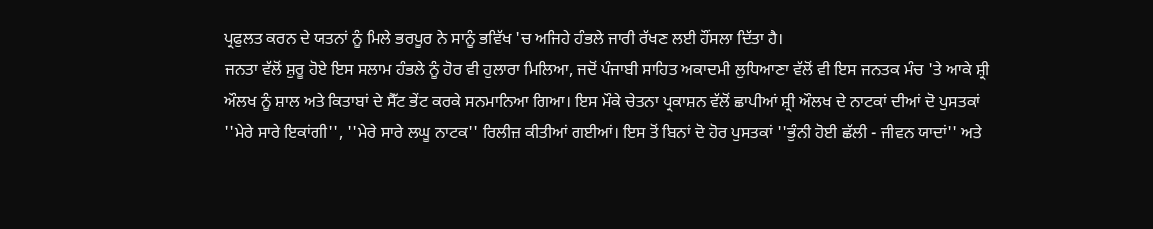ਪ੍ਰਫੁਲਤ ਕਰਨ ਦੇ ਯਤਨਾਂ ਨੂੰ ਮਿਲੇ ਭਰਪੂਰ ਨੇ ਸਾਨੂੰ ਭਵਿੱਖ 'ਚ ਅਜਿਹੇ ਹੰਭਲੇ ਜਾਰੀ ਰੱਖਣ ਲਈ ਹੌਂਸਲਾ ਦਿੱਤਾ ਹੈ।
ਜਨਤਾ ਵੱਲੋਂ ਸ਼ੁਰੂ ਹੋਏ ਇਸ ਸਲਾਮ ਹੰਭਲੇ ਨੂੰ ਹੋਰ ਵੀ ਹੁਲਾਰਾ ਮਿਲਿਆ, ਜਦੋਂ ਪੰਜਾਬੀ ਸਾਹਿਤ ਅਕਾਦਮੀ ਲੁਧਿਆਣਾ ਵੱਲੋਂ ਵੀ ਇਸ ਜਨਤਕ ਮੰਚ 'ਤੇ ਆਕੇ ਸ਼੍ਰੀ ਔਲਖ ਨੂੰ ਸ਼ਾਲ ਅਤੇ ਕਿਤਾਬਾਂ ਦੇ ਸੈੱਟ ਭੇਂਟ ਕਰਕੇ ਸਨਮਾਨਿਆ ਗਿਆ। ਇਸ ਮੌਕੇ ਚੇਤਨਾ ਪ੍ਰਕਾਸ਼ਨ ਵੱਲੋਂ ਛਾਪੀਆਂ ਸ਼੍ਰੀ ਔਲਖ ਦੇ ਨਾਟਕਾਂ ਦੀਆਂ ਦੋ ਪੁਸਤਕਾਂ ''ਮੇਰੇ ਸਾਰੇ ਇਕਾਂਗੀ'', ''ਮੇਰੇ ਸਾਰੇ ਲਘੂ ਨਾਟਕ'' ਰਿਲੀਜ਼ ਕੀਤੀਆਂ ਗਈਆਂ। ਇਸ ਤੋਂ ਬਿਨਾਂ ਦੋ ਹੋਰ ਪੁਸਤਕਾਂ ''ਭੁੰਨੀ ਹੋਈ ਛੱਲੀ - ਜੀਵਨ ਯਾਦਾਂ'' ਅਤੇ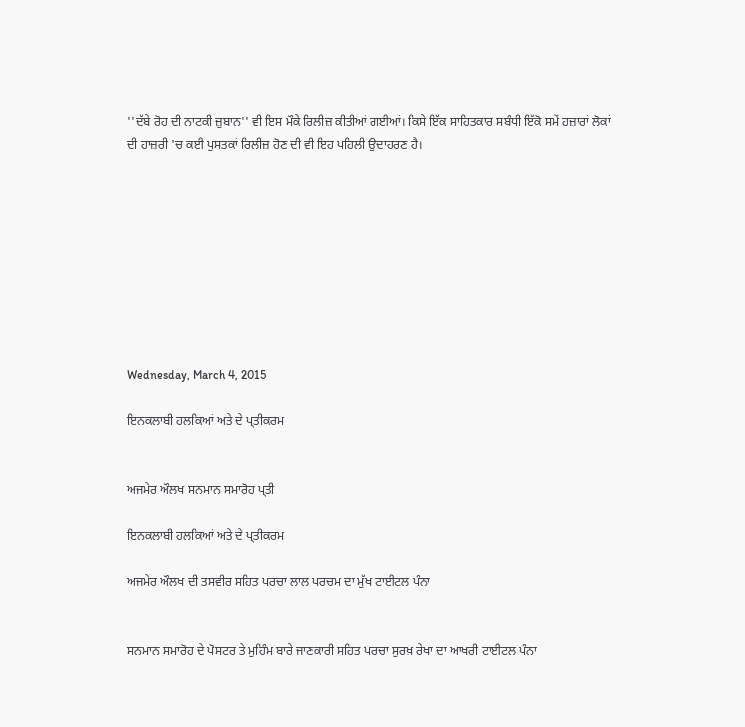''ਦੱਬੇ ਰੋਹ ਦੀ ਨਾਟਕੀ ਜ਼ੁਬਾਨ'' ਵੀ ਇਸ ਮੌਕੇ ਰਿਲੀਜ਼ ਕੀਤੀਆਂ ਗਈਆਂ। ਕਿਸੇ ਇੱਕ ਸਾਹਿਤਕਾਰ ਸਬੰਧੀ ਇੱਕੋ ਸਮੇਂ ਹਜ਼ਾਰਾਂ ਲੋਕਾਂ ਦੀ ਹਾਜ਼ਰੀ 'ਚ ਕਈ ਪੁਸਤਕਾਂ ਰਿਲੀਜ਼ ਹੋਣ ਦੀ ਵੀ ਇਹ ਪਹਿਲੀ ਉਦਾਹਰਣ ਹੈ।









Wednesday, March 4, 2015

ਇਨਕਲਾਬੀ ਹਲਕਿਆਂ ਅਤੇ ਦੇ ਪ੍ਤੀਕਰਮ


ਅਜਮੇਰ ਔਲਖ ਸਨਮਾਨ ਸਮਾਰੋਹ ਪ੍ਤੀ

ਇਨਕਲਾਬੀ ਹਲਕਿਆਂ ਅਤੇ ਦੇ ਪ੍ਤੀਕਰਮ

ਅਜਮੇਰ ਔਲਖ ਦੀ ਤਸਵੀਰ ਸਹਿਤ ਪਰਚਾ ਲਾਲ ਪਰਚਮ ਦਾ ਮੁੱਖ ਟਾਈਟਲ ਪੰਨਾ


ਸਨਮਾਨ ਸਮਾਰੋਹ ਦੇ ਪੋਸਟਰ ਤੇ ਮੁਹਿੰਮ ਬਾਰੇ ਜਾਣਕਾਰੀ ਸਹਿਤ ਪਰਚਾ ਸੁਰਖ਼ ਰੇਖਾ ਦਾ ਆਖਰੀ ਟਾਈਟਲ ਪੰਨਾ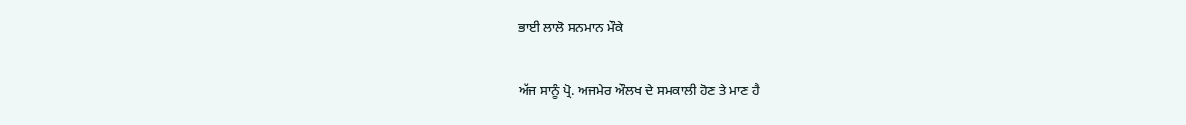ਭਾਈ ਲਾਲੋ ਸਨਮਾਨ ਮੌਕੇ

ਅੱਜ ਸਾਨੂੰ ਪ੍ਰੋ. ਅਜਮੇਰ ਔਲਖ ਦੇ ਸਮਕਾਲੀ ਹੋਣ ਤੇ ਮਾਣ ਹੈ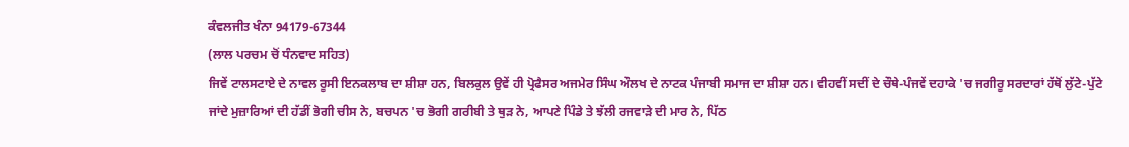ਕੰਵਲਜੀਤ ਖੰਨਾ 94179-67344
(ਲਾਲ ਪਰਚਮ ਚੋਂ ਧੰਨਵਾਦ ਸਹਿਤ)
ਜਿਵੇਂ ਟਾਲਸਟਾਏ ਦੇ ਨਾਵਲ ਰੂਸੀ ਇਨਕਲਾਬ ਦਾ ਸ਼ੀਸ਼ਾ ਹਨ, ਬਿਲਕੁਲ ਉਵੇਂ ਹੀ ਪ੍ਰੋਫੈਸਰ ਅਜਮੇਰ ਸਿੰਘ ਔਲਖ ਦੇ ਨਾਟਕ ਪੰਜਾਬੀ ਸਮਾਜ ਦਾ ਸ਼ੀਸ਼ਾ ਹਨ। ਵੀਹਵੀਂ ਸਦੀਂ ਦੇ ਚੌਥੇ-ਪੰਜਵੇਂ ਦਹਾਕੇ 'ਚ ਜਗੀਰੂ ਸਰਦਾਰਾਂ ਹੱਥੋਂ ਲੁੱਟੇ-ਪੁੱਟੇ ਜਾਂਦੇ ਮੁਜ਼ਾਰਿਆਂ ਦੀ ਹੱਡੀਂ ਭੋਗੀ ਚੀਸ ਨੇ, ਬਚਪਨ 'ਚ ਭੋਗੀ ਗਰੀਬੀ ਤੇ ਥੁੜ ਨੇ, ਆਪਣੇ ਪਿੰਡੇ ਤੇ ਝੱਲੀ ਰਜਵਾੜੇ ਦੀ ਮਾਰ ਨੇ, ਪਿੱਠ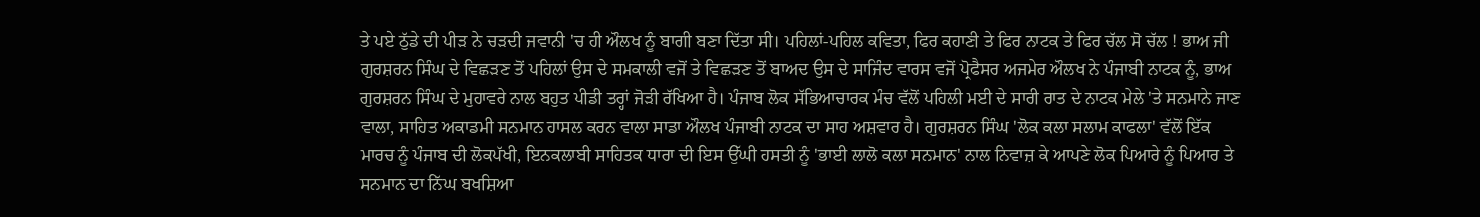ਤੇ ਪਏ ਠੁੱਡੇ ਦੀ ਪੀੜ ਨੇ ਚੜਦੀ ਜਵਾਨੀ 'ਚ ਹੀ ਔਲਖ ਨੂੰ ਬਾਗੀ ਬਣਾ ਦਿੱਤਾ ਸੀ। ਪਹਿਲਾਂ-ਪਹਿਲ ਕਵਿਤਾ, ਫਿਰ ਕਹਾਣੀ ਤੇ ਫਿਰ ਨਾਟਕ ਤੇ ਫਿਰ ਚੱਲ ਸੋ ਚੱਲ ! ਭਾਅ ਜੀ ਗੁਰਸ਼ਰਨ ਸਿੰਘ ਦੇ ਵਿਛੜਣ ਤੋਂ ਪਹਿਲਾਂ ਉਸ ਦੇ ਸਮਕਾਲੀ ਵਜੋਂ ਤੇ ਵਿਛੜਣ ਤੋਂ ਬਾਅਦ ਉਸ ਦੇ ਸਾਜਿੰਦ ਵਾਰਸ ਵਜੋਂ ਪ੍ਰੋਫੈਸਰ ਅਜਮੇਰ ਔਲਖ ਨੇ ਪੰਜਾਬੀ ਨਾਟਕ ਨੂੰ, ਭਾਅ ਗੁਰਸ਼ਰਨ ਸਿੰਘ ਦੇ ਮੁਹਾਵਰੇ ਨਾਲ ਬਹੁਤ ਪੀਡੀ ਤਰ੍ਹਾਂ ਜੋੜੀ ਰੱਖਿਆ ਹੈ। ਪੰਜਾਬ ਲੋਕ ਸੱਭਿਆਚਾਰਕ ਮੰਚ ਵੱਲੋਂ ਪਹਿਲੀ ਮਈ ਦੇ ਸਾਰੀ ਰਾਤ ਦੇ ਨਾਟਕ ਮੇਲੇ 'ਤੇ ਸਨਮਾਨੇ ਜਾਣ ਵਾਲਾ, ਸਾਹਿਤ ਅਕਾਡਮੀ ਸਨਮਾਨ ਹਾਸਲ ਕਰਨ ਵਾਲਾ ਸਾਡਾ ਔਲਖ ਪੰਜਾਬੀ ਨਾਟਕ ਦਾ ਸਾਹ ਅਸ਼ਵਾਰ ਹੈ। ਗੁਰਸ਼ਰਨ ਸਿੰਘ 'ਲੋਕ ਕਲਾ ਸਲਾਮ ਕਾਫਲਾ' ਵੱਲੋਂ ਇੱਕ ਮਾਰਚ ਨੂੰ ਪੰਜਾਬ ਦੀ ਲੋਕਪੱਖੀ, ਇਨਕਲਾਬੀ ਸਾਹਿਤਕ ਧਾਰਾ ਦੀ ਇਸ ਉੱਘੀ ਹਸਤੀ ਨੂੰ 'ਭਾਈ ਲਾਲੋ ਕਲਾ ਸਨਮਾਨ' ਨਾਲ ਨਿਵਾਜ਼ ਕੇ ਆਪਣੇ ਲੋਕ ਪਿਆਰੇ ਨੂੰ ਪਿਆਰ ਤੇ ਸਨਮਾਨ ਦਾ ਨਿੱਘ ਬਖਸ਼ਿਆ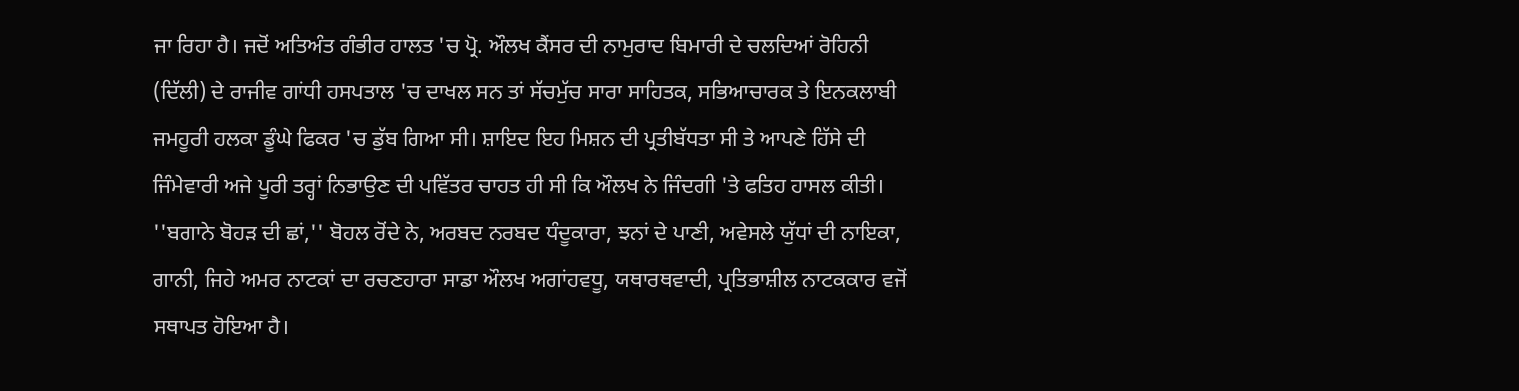ਜਾ ਰਿਹਾ ਹੈ। ਜਦੋਂ ਅਤਿਅੰਤ ਗੰਭੀਰ ਹਾਲਤ 'ਚ ਪ੍ਰੋ. ਔਲਖ ਕੈਂਸਰ ਦੀ ਨਾਮੁਰਾਦ ਬਿਮਾਰੀ ਦੇ ਚਲਦਿਆਂ ਰੋਹਿਨੀ (ਦਿੱਲੀ) ਦੇ ਰਾਜੀਵ ਗਾਂਧੀ ਹਸਪਤਾਲ 'ਚ ਦਾਖਲ ਸਨ ਤਾਂ ਸੱਚਮੁੱਚ ਸਾਰਾ ਸਾਹਿਤਕ, ਸਭਿਆਚਾਰਕ ਤੇ ਇਨਕਲਾਬੀ ਜਮਹੂਰੀ ਹਲਕਾ ਡੂੰਘੇ ਫਿਕਰ 'ਚ ਡੁੱਬ ਗਿਆ ਸੀ। ਸ਼ਾਇਦ ਇਹ ਮਿਸ਼ਨ ਦੀ ਪ੍ਰਤੀਬੱਧਤਾ ਸੀ ਤੇ ਆਪਣੇ ਹਿੱਸੇ ਦੀ ਜਿੰਮੇਵਾਰੀ ਅਜੇ ਪੂਰੀ ਤਰ੍ਹਾਂ ਨਿਭਾਉਣ ਦੀ ਪਵਿੱਤਰ ਚਾਹਤ ਹੀ ਸੀ ਕਿ ਔਲਖ ਨੇ ਜਿੰਦਗੀ 'ਤੇ ਫਤਿਹ ਹਾਸਲ ਕੀਤੀ। ''ਬਗਾਨੇ ਬੋਹੜ ਦੀ ਛਾਂ,'' ਬੋਹਲ ਰੋਂਦੇ ਨੇ, ਅਰਬਦ ਨਰਬਦ ਧੰਦੂਕਾਰਾ, ਝਨਾਂ ਦੇ ਪਾਣੀ, ਅਵੇਸਲੇ ਯੁੱਧਾਂ ਦੀ ਨਾਇਕਾ, ਗਾਨੀ, ਜਿਹੇ ਅਮਰ ਨਾਟਕਾਂ ਦਾ ਰਚਣਹਾਰਾ ਸਾਡਾ ਔਲਖ ਅਗਾਂਹਵਧੂ, ਯਥਾਰਥਵਾਦੀ, ਪ੍ਰਤਿਭਾਸ਼ੀਲ ਨਾਟਕਕਾਰ ਵਜੋਂ ਸਥਾਪਤ ਹੋਇਆ ਹੈ।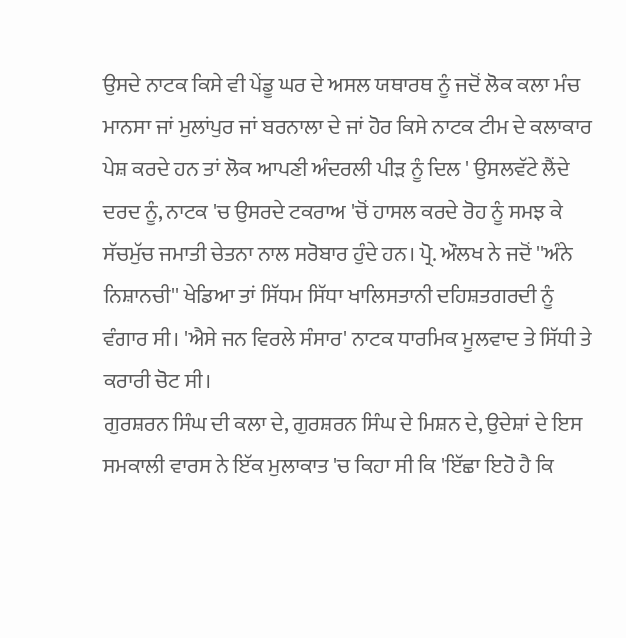ਉਸਦੇ ਨਾਟਕ ਕਿਸੇ ਵੀ ਪੇਂਡੂ ਘਰ ਦੇ ਅਸਲ ਯਥਾਰਥ ਨੂੰ ਜਦੋਂ ਲੋਕ ਕਲਾ ਮੰਚ ਮਾਨਸਾ ਜਾਂ ਮੁਲਾਂਪੁਰ ਜਾਂ ਬਰਨਾਲਾ ਦੇ ਜਾਂ ਹੋਰ ਕਿਸੇ ਨਾਟਕ ਟੀਮ ਦੇ ਕਲਾਕਾਰ ਪੇਸ਼ ਕਰਦੇ ਹਨ ਤਾਂ ਲੋਕ ਆਪਣੀ ਅੰਦਰਲੀ ਪੀੜ ਨੂੰ ਦਿਲ ' ਉਸਲਵੱਟੇ ਲੈਂਦੇ ਦਰਦ ਨੂੰ, ਨਾਟਕ 'ਚ ਉਸਰਦੇ ਟਕਰਾਅ 'ਚੋਂ ਹਾਸਲ ਕਰਦੇ ਰੋਹ ਨੂੰ ਸਮਝ ਕੇ ਸੱਚਮੁੱਚ ਜਮਾਤੀ ਚੇਤਨਾ ਨਾਲ ਸਰੋਬਾਰ ਹੁੰਦੇ ਹਨ। ਪ੍ਰੋ. ਔਲਖ ਨੇ ਜਦੋਂ ''ਅੰਨੇ ਨਿਸ਼ਾਨਚੀ'' ਖੇਡਿਆ ਤਾਂ ਸਿੱਧਮ ਸਿੱਧਾ ਖਾਲਿਸਤਾਨੀ ਦਹਿਸ਼ਤਗਰਦੀ ਨੂੰ ਵੰਗਾਰ ਸੀ। 'ਐਸੇ ਜਨ ਵਿਰਲੇ ਸੰਸਾਰ' ਨਾਟਕ ਧਾਰਮਿਕ ਮੂਲਵਾਦ ਤੇ ਸਿੱਧੀ ਤੇ ਕਰਾਰੀ ਚੋਟ ਸੀ।
ਗੁਰਸ਼ਰਨ ਸਿੰਘ ਦੀ ਕਲਾ ਦੇ, ਗੁਰਸ਼ਰਨ ਸਿੰਘ ਦੇ ਮਿਸ਼ਨ ਦੇ, ਉਦੇਸ਼ਾਂ ਦੇ ਇਸ ਸਮਕਾਲੀ ਵਾਰਸ ਨੇ ਇੱਕ ਮੁਲਾਕਾਤ 'ਚ ਕਿਹਾ ਸੀ ਕਿ 'ਇੱਛਾ ਇਹੋ ਹੈ ਕਿ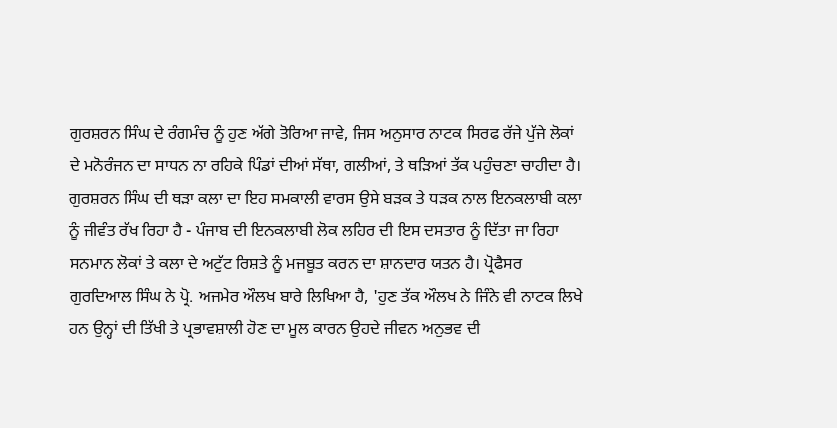ਗੁਰਸ਼ਰਨ ਸਿੰਘ ਦੇ ਰੰਗਮੰਚ ਨੂੰ ਹੁਣ ਅੱਗੇ ਤੋਰਿਆ ਜਾਵੇ, ਜਿਸ ਅਨੁਸਾਰ ਨਾਟਕ ਸਿਰਫ ਰੱਜੇ ਪੁੱਜੇ ਲੋਕਾਂ ਦੇ ਮਨੋਰੰਜਨ ਦਾ ਸਾਧਨ ਨਾ ਰਹਿਕੇ ਪਿੰਡਾਂ ਦੀਆਂ ਸੱਥਾ, ਗਲੀਆਂ, ਤੇ ਥੜਿਆਂ ਤੱਕ ਪਹੁੰਚਣਾ ਚਾਹੀਦਾ ਹੈ। ਗੁਰਸ਼ਰਨ ਸਿੰਘ ਦੀ ਥੜਾ ਕਲਾ ਦਾ ਇਹ ਸਮਕਾਲੀ ਵਾਰਸ ਉਸੇ ਬੜਕ ਤੇ ਧੜਕ ਨਾਲ ਇਨਕਲਾਬੀ ਕਲਾ ਨੂੰ ਜੀਵੰਤ ਰੱਖ ਰਿਹਾ ਹੈ - ਪੰਜਾਬ ਦੀ ਇਨਕਲਾਬੀ ਲੋਕ ਲਹਿਰ ਦੀ ਇਸ ਦਸਤਾਰ ਨੂੰ ਦਿੱਤਾ ਜਾ ਰਿਹਾ ਸਨਮਾਨ ਲੋਕਾਂ ਤੇ ਕਲਾ ਦੇ ਅਟੁੱਟ ਰਿਸ਼ਤੇ ਨੂੰ ਮਜਬੂਤ ਕਰਨ ਦਾ ਸ਼ਾਨਦਾਰ ਯਤਨ ਹੈ। ਪ੍ਰੋਫੈਸਰ ਗੁਰਦਿਆਲ ਸਿੰਘ ਨੇ ਪ੍ਰੋ. ਅਜਮੇਰ ਔਲਖ ਬਾਰੇ ਲਿਖਿਆ ਹੈ, 'ਹੁਣ ਤੱਕ ਔਲਖ ਨੇ ਜਿੰਨੇ ਵੀ ਨਾਟਕ ਲਿਖੇ ਹਨ ਉਨ੍ਹਾਂ ਦੀ ਤਿੱਖੀ ਤੇ ਪ੍ਰਭਾਵਸ਼ਾਲੀ ਹੋਣ ਦਾ ਮੂਲ ਕਾਰਨ ਉਹਦੇ ਜੀਵਨ ਅਨੁਭਵ ਦੀ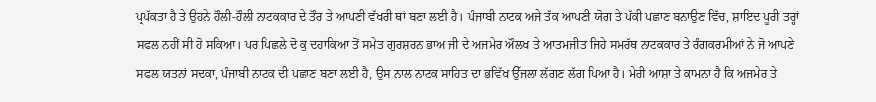ਪ੍ਰਪੱਕਤਾ ਹੈ ਤੇ ਉਹਨੇ ਹੌਲੀ-ਹੌਲੀ ਨਾਟਕਕਾਰ ਦੇ ਤੌਰ ਤੇ ਆਪਣੀ ਵੱਖਰੀ ਥਾਂ ਬਣਾ ਲਈ ਹੈ। ਪੰਜਾਬੀ ਨਾਟਕ ਅਜੇ ਤੱਕ ਆਪਣੀ ਯੋਗ ਤੇ ਪੱਕੀ ਪਛਾਣ ਬਨਾਉਣ ਵਿੱਚ, ਸ਼ਾਇਦ ਪੂਰੀ ਤਰ੍ਹਾਂ ਸਫਲ ਨਹੀਂ ਸੀ ਹੋ ਸਕਿਆ। ਪਰ ਪਿਛਲੇ ਦੋ ਕੁ ਦਹਾਕਿਆ ਤੋਂ ਸਮੇਤ ਗੁਰਸ਼ਰਨ ਭਾਅ ਜੀ ਦੇ ਅਜਮੇਰ ਔਲਖ ਤੇ ਆਤਮਜੀਤ ਜਿਹੇ ਸਮਰੱਥ ਨਾਟਕਕਾਰ ਤੇ ਰੰਗਕਰਮੀਆਂ ਨੇ ਜੋ ਆਪਣੇ ਸਫਲ ਯਤਨਾਂ ਸਦਕਾ, ਪੰਜਾਬੀ ਨਾਟਕ ਦੀ ਪਛਾਣ ਬਣਾ ਲਈ ਹੈ, ਉਸ ਨਾਲ ਨਾਟਕ ਸਾਹਿਤ ਦਾ ਭਵਿੱਖ ਉੱਜਲਾ ਲੱਗਣ ਲੱਗ ਪਿਆ ਹੈ। ਮੇਰੀ ਆਸ਼ਾ ਤੇ ਕਾਮਨਾ ਹੈ ਕਿ ਅਜਮੇਰ ਤੇ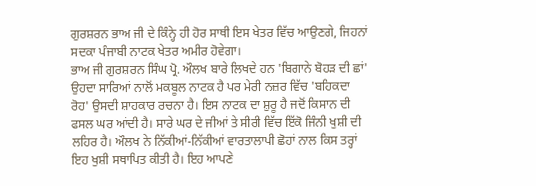ਗੁਰਸ਼ਰਨ ਭਾਅ ਜੀ ਦੇ ਕਿੰਨ੍ਹੇ ਹੀ ਹੋਰ ਸਾਥੀ ਇਸ ਖੇਤਰ ਵਿੱਚ ਆਉਣਗੇ, ਜਿਹਨਾਂ ਸਦਕਾ ਪੰਜਾਬੀ ਨਾਟਕ ਖੇਤਰ ਅਮੀਰ ਹੋਵੇਗਾ।
ਭਾਅ ਜੀ ਗੁਰਸ਼ਰਨ ਸਿੰਘ ਪ੍ਰੋ. ਔਲਖ ਬਾਰੇ ਲਿਖਦੇ ਹਨ 'ਬਿਗਾਨੇ ਬੋਹੜ ਦੀ ਛਾਂ' ਉਹਦਾ ਸਾਰਿਆਂ ਨਾਲੋਂ ਮਕਬੂਲ ਨਾਟਕ ਹੈ ਪਰ ਮੇਰੀ ਨਜ਼ਰ ਵਿੱਚ 'ਬਹਿਕਦਾ ਰੋਹ' ਉਸਦੀ ਸ਼ਾਹਕਾਰ ਰਚਨਾ ਹੈ। ਇਸ ਨਾਟਕ ਦਾ ਸ਼ੁਰੂ ਹੈ ਜਦੋਂ ਕਿਸਾਨ ਦੀ ਫਸਲ ਘਰ ਆਂਦੀ ਹੈ। ਸਾਰੇ ਘਰ ਦੇ ਜੀਆਂ ਤੇ ਸੀਰੀ ਵਿੱਚ ਇੱਕੋ ਜਿੰਨੀ ਖੁਸ਼ੀ ਦੀ ਲਹਿਰ ਹੈ। ਔਲਖ ਨੇ ਨਿੱਕੀਆਂ-ਨਿੱਕੀਆਂ ਵਾਰਤਾਲਾਪੀ ਛੋਹਾਂ ਨਾਲ ਕਿਸ ਤਰ੍ਹਾਂ ਇਹ ਖੁਸ਼ੀ ਸਥਾਪਿਤ ਕੀਤੀ ਹੈ। ਇਹ ਆਪਣੇ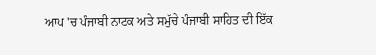ਆਪ 'ਚ ਪੰਜਾਬੀ ਨਾਟਕ ਅਤੇ ਸਮੁੱਚੇ ਪੰਜਾਬੀ ਸਾਹਿਤ ਦੀ ਇੱਕ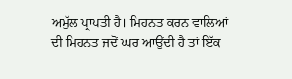ਅਮੁੱਲ ਪ੍ਰਾਪਤੀ ਹੈ। ਮਿਹਨਤ ਕਰਨ ਵਾਲਿਆਂ ਦੀ ਮਿਹਨਤ ਜਦੋਂ ਘਰ ਆਉਂਦੀ ਹੈ ਤਾਂ ਇੱਕ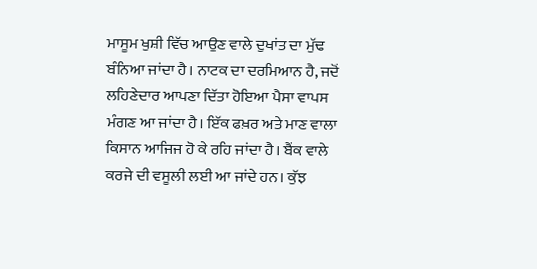ਮਾਸੂਮ ਖੁਸ਼ੀ ਵਿੱਚ ਆਉਣ ਵਾਲੇ ਦੁਖਾਂਤ ਦਾ ਮੁੱਢ ਬੰਨਿਆ ਜਾਂਦਾ ਹੈ। ਨਾਟਕ ਦਾ ਦਰਮਿਆਨ ਹੈ, ਜਦੋਂ ਲਹਿਣੇਦਾਰ ਆਪਣਾ ਦਿੱਤਾ ਹੋਇਆ ਪੈਸਾ ਵਾਪਸ ਮੰਗਣ ਆ ਜਾਂਦਾ ਹੈ। ਇੱਕ ਫਖ਼ਰ ਅਤੇ ਮਾਣ ਵਾਲਾ ਕਿਸਾਨ ਆਜਿਜ ਹੋ ਕੇ ਰਹਿ ਜਾਂਦਾ ਹੈ। ਬੈਂਕ ਵਾਲੇ ਕਰਜੇ ਦੀ ਵਸੂਲੀ ਲਈ ਆ ਜਾਂਦੇ ਹਨ। ਕੁੱਝ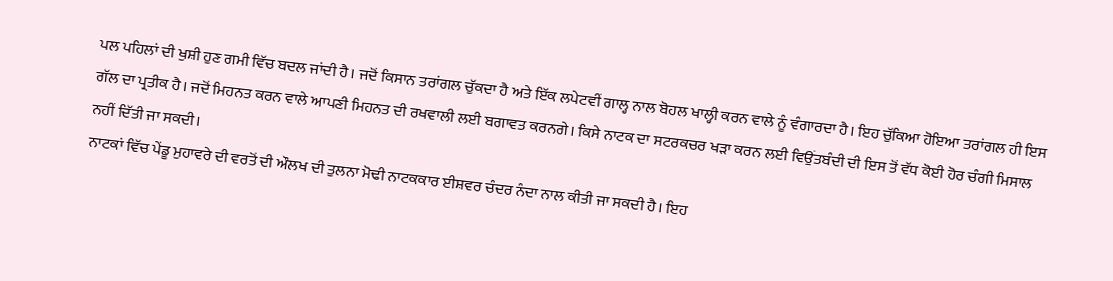ਪਲ ਪਹਿਲਾਂ ਦੀ ਖੁਸ਼ੀ ਹੁਣ ਗਮੀ ਵਿੱਚ ਬਦਲ ਜਾਂਦੀ ਹੈ। ਜਦੋਂ ਕਿਸਾਨ ਤਰਾਂਗਲ ਚੁੱਕਦਾ ਹੈ ਅਤੇ ਇੱਕ ਲਪੇਟਵੀਂ ਗਾਲ੍ਹ ਨਾਲ ਬੋਹਲ ਖਾਲ੍ਹੀ ਕਰਨ ਵਾਲੇ ਨੂੰ ਵੰਗਾਰਦਾ ਹੈ। ਇਹ ਚੁੱਕਿਆ ਹੋਇਆ ਤਰਾਂਗਲ ਹੀ ਇਸ ਗੱਲ ਦਾ ਪ੍ਰਤੀਕ ਹੈ। ਜਦੋਂ ਮਿਹਨਤ ਕਰਨ ਵਾਲੇ ਆਪਣੀ ਮਿਹਨਤ ਦੀ ਰਖਵਾਲੀ ਲਈ ਬਗਾਵਤ ਕਰਨਗੇ। ਕਿਸੇ ਨਾਟਕ ਦਾ ਸਟਰਕਚਰ ਖੜਾ ਕਰਨ ਲਈ ਵਿਉਂਤਬੰਦੀ ਦੀ ਇਸ ਤੋਂ ਵੱਧ ਕੋਈ ਹੋਰ ਚੰਗੀ ਮਿਸਾਲ ਨਹੀਂ ਦਿੱਤੀ ਜਾ ਸਕਦੀ।
ਨਾਟਕਾਂ ਵਿੱਚ ਪੇਂਡੂ ਮੁਹਾਵਰੇ ਦੀ ਵਰਤੋਂ ਦੀ ਔਲਖ ਦੀ ਤੁਲਨਾ ਮੋਢੀ ਨਾਟਕਕਾਰ ਈਸ਼ਵਰ ਚੰਦਰ ਨੰਦਾ ਨਾਲ ਕੀਤੀ ਜਾ ਸਕਦੀ ਹੈ। ਇਹ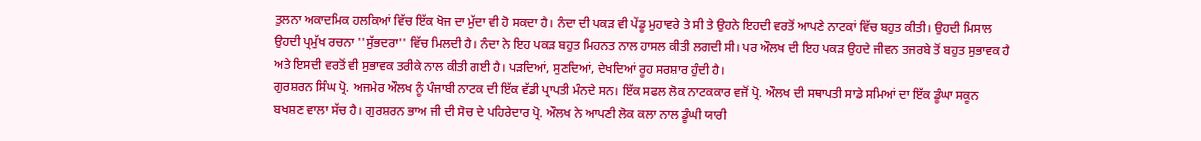ਤੁਲਨਾ ਅਕਾਦਮਿਕ ਹਲਕਿਆਂ ਵਿੱਚ ਇੱਕ ਖੋਜ ਦਾ ਮੁੱਦਾ ਵੀ ਹੋ ਸਕਦਾ ਹੈ। ਨੰਦਾ ਦੀ ਪਕੜ ਵੀ ਪੇਂਡੂ ਮੁਹਾਵਰੇ ਤੇ ਸੀ ਤੇ ਉਹਨੇ ਇਹਦੀ ਵਰਤੋਂ ਆਪਣੇ ਨਾਟਕਾਂ ਵਿੱਚ ਬਹੁਤ ਕੀਤੀ। ਉਹਦੀ ਮਿਸਾਲ ਉਹਦੀ ਪ੍ਰਮੁੱਖ ਰਚਨਾ ''ਸੁੱਭਦਰਾ'' ਵਿੱਚ ਮਿਲਦੀ ਹੈ। ਨੰਦਾ ਨੇ ਇਹ ਪਕੜ ਬਹੁਤ ਮਿਹਨਤ ਨਾਲ ਹਾਸਲ ਕੀਤੀ ਲਗਦੀ ਸੀ। ਪਰ ਔਲਖ ਦੀ ਇਹ ਪਕੜ ਉਹਦੇ ਜੀਵਨ ਤਜਰਬੇ ਤੋਂ ਬਹੁਤ ਸੁਭਾਵਕ ਹੈ ਅਤੇ ਇਸਦੀ ਵਰਤੋਂ ਵੀ ਸੁਭਾਵਕ ਤਰੀਕੇ ਨਾਲ ਕੀਤੀ ਗਈ ਹੈ। ਪੜਦਿਆਂ, ਸੁਣਦਿਆਂ, ਦੇਖਦਿਆਂ ਰੂਹ ਸਰਸ਼ਾਰ ਹੁੰਦੀ ਹੈ।
ਗੁਰਸ਼ਰਨ ਸਿੰਘ ਪ੍ਰੋ. ਅਜਮੇਰ ਔਲਖ ਨੂੰ ਪੰਜਾਬੀ ਨਾਟਕ ਦੀ ਇੱਕ ਵੱਡੀ ਪ੍ਰਾਪਤੀ ਮੰਨਦੇ ਸਨ। ਇੱਕ ਸਫਲ ਲੋਕ ਨਾਟਕਕਾਰ ਵਜੋਂ ਪ੍ਰੋ. ਔਲਖ ਦੀ ਸਥਾਪਤੀ ਸਾਡੇ ਸਮਿਆਂ ਦਾ ਇੱਕ ਡੂੰਘਾ ਸਕੂਨ ਬਖਸ਼ਣ ਵਾਲਾ ਸੱਚ ਹੈ। ਗੁਰਸ਼ਰਨ ਭਾਅ ਜੀ ਦੀ ਸੋਚ ਦੇ ਪਹਿਰੇਦਾਰ ਪ੍ਰੋ. ਔਲਖ ਨੇ ਆਪਣੀ ਲੋਕ ਕਲਾ ਨਾਲ ਡੂੰਘੀ ਯਾਰੀ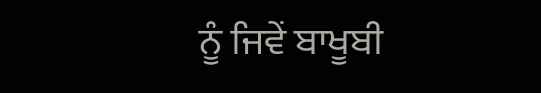ਨੂੰ ਜਿਵੇਂ ਬਾਖੂਬੀ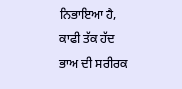ਨਿਭਾਇਆ ਹੈ, ਕਾਫੀ ਤੱਕ ਹੱਦ ਭਾਅ ਦੀ ਸਰੀਰਕ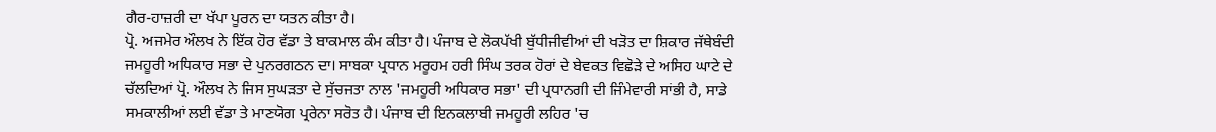ਗੈਰ-ਹਾਜ਼ਰੀ ਦਾ ਖੱਪਾ ਪੂਰਨ ਦਾ ਯਤਨ ਕੀਤਾ ਹੈ।
ਪ੍ਰੋ. ਅਜਮੇਰ ਔਲਖ ਨੇ ਇੱਕ ਹੋਰ ਵੱਡਾ ਤੇ ਬਾਕਮਾਲ ਕੰਮ ਕੀਤਾ ਹੈ। ਪੰਜਾਬ ਦੇ ਲੋਕਪੱਖੀ ਬੁੱਧੀਜੀਵੀਆਂ ਦੀ ਖੜੋਤ ਦਾ ਸ਼ਿਕਾਰ ਜੱਥੇਬੰਦੀ ਜਮਹੂਰੀ ਅਧਿਕਾਰ ਸਭਾ ਦੇ ਪੁਨਰਗਠਨ ਦਾ। ਸਾਬਕਾ ਪ੍ਰਧਾਨ ਮਰੂਹਮ ਹਰੀ ਸਿੰਘ ਤਰਕ ਹੋਰਾਂ ਦੇ ਬੇਵਕਤ ਵਿਛੋੜੇ ਦੇ ਅਸਿਹ ਘਾਟੇ ਦੇ ਚੱਲਦਿਆਂ ਪ੍ਰੋ. ਔਲਖ ਨੇ ਜਿਸ ਸੁਘੜਤਾ ਦੇ ਸੁੱਚਜਤਾ ਨਾਲ 'ਜਮਹੂਰੀ ਅਧਿਕਾਰ ਸਭਾ' ਦੀ ਪ੍ਰਧਾਨਗੀ ਦੀ ਜਿੰਮੇਵਾਰੀ ਸਾਂਭੀ ਹੈ, ਸਾਡੇ ਸਮਕਾਲੀਆਂ ਲਈ ਵੱਡਾ ਤੇ ਮਾਣਯੋਗ ਪ੍ਰਰੇਨਾ ਸਰੋਤ ਹੈ। ਪੰਜਾਬ ਦੀ ਇਨਕਲਾਬੀ ਜਮਹੂਰੀ ਲਹਿਰ 'ਚ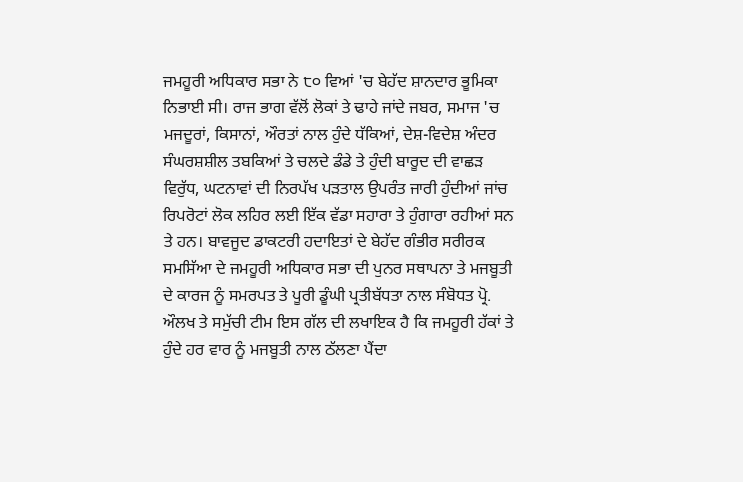ਜਮਹੂਰੀ ਅਧਿਕਾਰ ਸਭਾ ਨੇ ੮੦ ਵਿਆਂ 'ਚ ਬੇਹੱਦ ਸ਼ਾਨਦਾਰ ਭੂਮਿਕਾ ਨਿਭਾਈ ਸੀ। ਰਾਜ ਭਾਗ ਵੱਲੋਂ ਲੋਕਾਂ ਤੇ ਢਾਹੇ ਜਾਂਦੇ ਜਬਰ, ਸਮਾਜ 'ਚ ਮਜਦੂਰਾਂ, ਕਿਸਾਨਾਂ, ਔਰਤਾਂ ਨਾਲ ਹੁੰਦੇ ਧੱਕਿਆਂ, ਦੇਸ਼-ਵਿਦੇਸ਼ ਅੰਦਰ ਸੰਘਰਸ਼ਸ਼ੀਲ ਤਬਕਿਆਂ ਤੇ ਚਲਦੇ ਡੰਡੇ ਤੇ ਹੁੰਦੀ ਬਾਰੂਦ ਦੀ ਵਾਛੜ ਵਿਰੁੱਧ, ਘਟਨਾਵਾਂ ਦੀ ਨਿਰਪੱਖ ਪੜਤਾਲ ਉਪਰੰਤ ਜਾਰੀ ਹੁੰਦੀਆਂ ਜਾਂਚ ਰਿਪਰੋਟਾਂ ਲੋਕ ਲਹਿਰ ਲਈ ਇੱਕ ਵੱਡਾ ਸਹਾਰਾ ਤੇ ਹੁੰਗਾਰਾ ਰਹੀਆਂ ਸਨ ਤੇ ਹਨ। ਬਾਵਜੂਦ ਡਾਕਟਰੀ ਹਦਾਇਤਾਂ ਦੇ ਬੇਹੱਦ ਗੰਭੀਰ ਸਰੀਰਕ ਸਮਸਿੱਆ ਦੇ ਜਮਹੂਰੀ ਅਧਿਕਾਰ ਸਭਾ ਦੀ ਪੁਨਰ ਸਥਾਪਨਾ ਤੇ ਮਜਬੂਤੀ ਦੇ ਕਾਰਜ ਨੂੰ ਸਮਰਪਤ ਤੇ ਪੂਰੀ ਡੂੰਘੀ ਪ੍ਰਤੀਬੱਧਤਾ ਨਾਲ ਸੰਬੋਧਤ ਪ੍ਰੋ. ਔਲਖ ਤੇ ਸਮੁੱਚੀ ਟੀਮ ਇਸ ਗੱਲ ਦੀ ਲਖਾਇਕ ਹੈ ਕਿ ਜਮਹੂਰੀ ਹੱਕਾਂ ਤੇ ਹੁੰਦੇ ਹਰ ਵਾਰ ਨੂੰ ਮਜਬੂਤੀ ਨਾਲ ਠੱਲਣਾ ਪੈਂਦਾ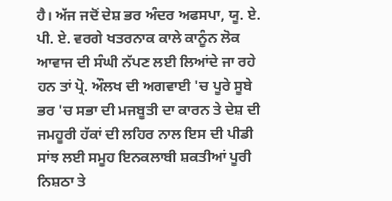ਹੈ। ਅੱਜ ਜਦੋਂ ਦੇਸ਼ ਭਰ ਅੰਦਰ ਅਫਸਪਾ, ਯੂ. ਏ. ਪੀ. ਏ. ਵਰਗੇ ਖਤਰਨਾਕ ਕਾਲੇ ਕਾਨੂੰਨ ਲੋਕ ਆਵਾਜ ਦੀ ਸੰਘੀ ਨੱਪਣ ਲਈ ਲਿਆਂਦੇ ਜਾ ਰਹੇ ਹਨ ਤਾਂ ਪ੍ਰੋ. ਔਲਖ ਦੀ ਅਗਵਾਈ 'ਚ ਪੂਰੇ ਸੂਬੇ ਭਰ 'ਚ ਸਭਾ ਦੀ ਮਜਬੂਤੀ ਦਾ ਕਾਰਨ ਤੇ ਦੇਸ਼ ਦੀ ਜਮਹੂਰੀ ਹੱਕਾਂ ਦੀ ਲਹਿਰ ਨਾਲ ਇਸ ਦੀ ਪੀਡੀ ਸਾਂਝ ਲਈ ਸਮੂਹ ਇਨਕਲਾਬੀ ਸ਼ਕਤੀਆਂ ਪੂਰੀ ਨਿਸ਼ਠਾ ਤੇ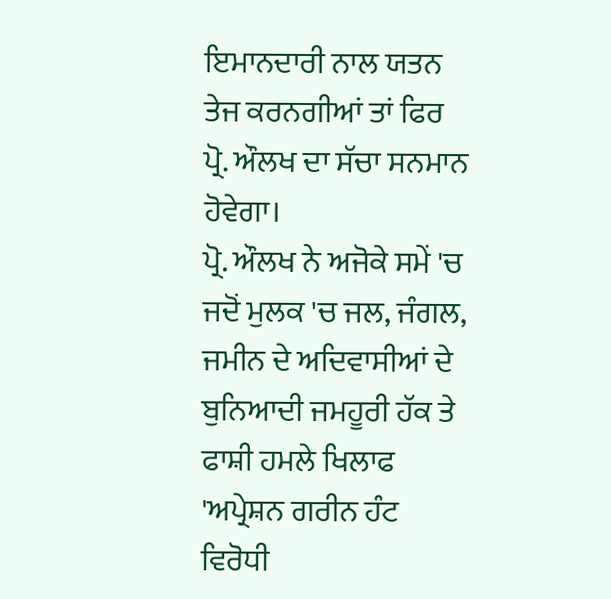ਇਮਾਨਦਾਰੀ ਨਾਲ ਯਤਨ ਤੇਜ ਕਰਨਗੀਆਂ ਤਾਂ ਫਿਰ ਪ੍ਰੋ. ਔਲਖ ਦਾ ਸੱਚਾ ਸਨਮਾਨ ਹੋਵੇਗਾ।
ਪ੍ਰੋ. ਔਲਖ ਨੇ ਅਜੋਕੇ ਸਮੇਂ 'ਚ ਜਦੋਂ ਮੁਲਕ 'ਚ ਜਲ, ਜੰਗਲ, ਜਮੀਨ ਦੇ ਅਦਿਵਾਸੀਆਂ ਦੇ ਬੁਨਿਆਦੀ ਜਮਹੂਰੀ ਹੱਕ ਤੇ ਫਾਸ਼ੀ ਹਮਲੇ ਖਿਲਾਫ 'ਅਪ੍ਰੇਸ਼ਨ ਗਰੀਨ ਹੰਟ ਵਿਰੋਧੀ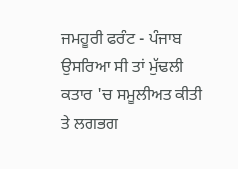ਜਮਹੂਰੀ ਫਰੰਟ - ਪੰਜਾਬ ਉਸਰਿਆ ਸੀ ਤਾਂ ਮੁੱਢਲੀ ਕਤਾਰ 'ਚ ਸਮੂਲੀਅਤ ਕੀਤੀ ਤੇ ਲਗਭਗ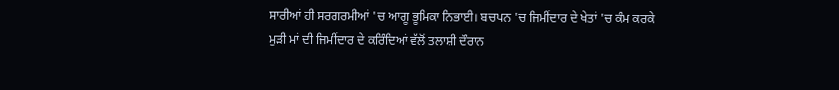ਸਾਰੀਆਂ ਹੀ ਸਰਗਰਮੀਆਂ 'ਚ ਆਗੂ ਭੂਮਿਕਾ ਨਿਭਾਈ। ਬਚਪਨ 'ਚ ਜਿਮੀਂਦਾਰ ਦੇ ਖੇਤਾਂ 'ਚ ਕੰਮ ਕਰਕੇ ਮੁੜੀ ਮਾਂ ਦੀ ਜਿਮੀਂਦਾਰ ਦੇ ਕਰਿੰਦਿਆਂ ਵੱਲੋਂ ਤਲਾਸ਼ੀ ਦੌਰਾਨ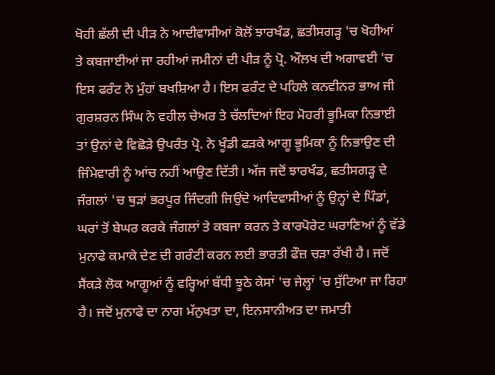ਖੋਹੀ ਛੱਲੀ ਦੀ ਪੀੜ ਨੇ ਆਦੀਵਾਸੀਆਂ ਕੋਲੋਂ ਝਾਰਖੰਡ, ਛਤੀਸਗੜ੍ਹ 'ਚ ਖੋਹੀਆਂ ਤੇ ਕਬਜਾਈਆਂ ਜਾ ਰਹੀਆਂ ਜਮੀਨਾਂ ਦੀ ਪੀੜ ਨੂੰ ਪ੍ਰੋ. ਔਲਖ ਦੀ ਅਗਾਵਈ 'ਚ ਇਸ ਫਰੰਟ ਨੇ ਮੁੰਹਾਂ ਬਖਸ਼ਿਆ ਹੈ। ਇਸ ਫਰੰਟ ਦੇ ਪਹਿਲੇ ਕਨਵੀਨਰ ਭਾਅ ਜੀ ਗੁਰਸ਼ਰਨ ਸਿੰਘ ਨੇ ਵਹੀਲ ਚੇਅਰ ਤੇ ਚੱਲਦਿਆਂ ਇਹ ਮੋਹਰੀ ਭੂਮਿਕਾ ਨਿਭਾਈ ਤਾਂ ਉਨਾਂ ਦੇ ਵਿਛੋੜੇ ਉਪਰੰਤ ਪ੍ਰੋ. ਨੇ ਖੂੰਡੀ ਫੜਕੇ ਆਗੂ ਭੂਮਿਕਾ ਨੂੰ ਨਿਭਾਉਣ ਦੀ ਜਿੰਮੇਵਾਰੀ ਨੂੰ ਆਂਚ ਨਹੀਂ ਆਉਣ ਦਿੱਤੀ। ਅੱਜ ਜਦੋਂ ਝਾਰਖੰਡ, ਛਤੀਸਗੜ੍ਹ ਦੇ ਜੰਗਲਾਂ 'ਚ ਥੁੜਾਂ ਭਰਪੂਰ ਜਿੰਦਗੀ ਜਿਉਂਦੇ ਆਦਿਵਾਸੀਆਂ ਨੂੰ ਉਨ੍ਹਾਂ ਦੇ ਪਿੰਡਾਂ, ਘਰਾਂ ਤੋਂ ਬੇਘਰ ਕਰਕੇ ਜੰਗਲਾਂ ਤੇ ਕਬਜਾ ਕਰਨ ਤੇ ਕਾਰਪੋਰੇਟ ਘਰਾਣਿਆਂ ਨੂੰ ਵੱਡੇ ਮੁਨਾਫੇ ਕਮਾਕੇ ਦੇਣ ਦੀ ਗਰੰਟੀ ਕਰਨ ਲਈ ਭਾਰਤੀ ਫੌਜ਼ ਚੜਾ ਰੱਖੀ ਹੈ। ਜਦੋਂ ਸੈਂਕੜੇ ਲੋਕ ਆਗੂਆਂ ਨੂੰ ਵਰ੍ਹਿਆਂ ਬੱਧੀ ਝੂਠੇ ਕੇਸਾਂ 'ਚ ਜੇਲ੍ਹਾਂ 'ਚ ਸੁੱਟਿਆ ਜਾ ਰਿਹਾ ਹੈ। ਜਦੋਂ ਮੁਨਾਫੇ ਦਾ ਨਾਗ ਮੱਨੁਖਤਾ ਦਾ, ਇਨਸਾਨੀਅਤ ਦਾ ਜਮਾਤੀ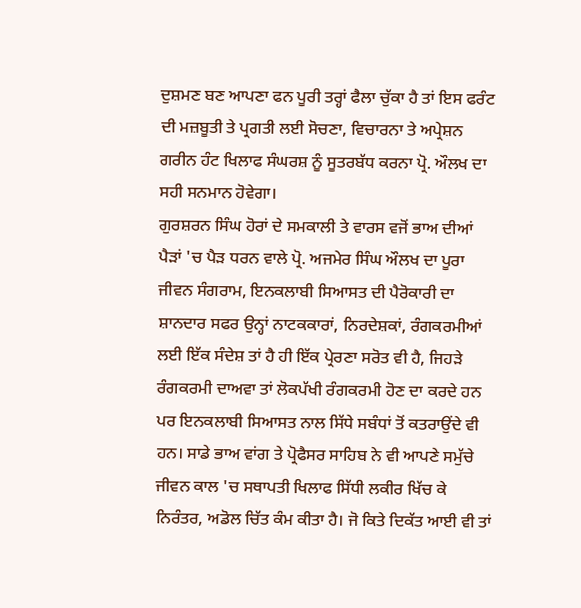ਦੁਸ਼ਮਣ ਬਣ ਆਪਣਾ ਫਨ ਪੂਰੀ ਤਰ੍ਹਾਂ ਫੈਲਾ ਚੁੱਕਾ ਹੈ ਤਾਂ ਇਸ ਫਰੰਟ ਦੀ ਮਜ਼ਬੂਤੀ ਤੇ ਪ੍ਰਗਤੀ ਲਈ ਸੋਚਣਾ, ਵਿਚਾਰਨਾ ਤੇ ਅਪ੍ਰੇਸ਼ਨ ਗਰੀਨ ਹੰਟ ਖਿਲਾਫ ਸੰਘਰਸ਼ ਨੂੰ ਸੂਤਰਬੱਧ ਕਰਨਾ ਪ੍ਰੋ. ਔਲਖ ਦਾ ਸਹੀ ਸਨਮਾਨ ਹੋਵੇਗਾ।
ਗੁਰਸ਼ਰਨ ਸਿੰਘ ਹੋਰਾਂ ਦੇ ਸਮਕਾਲੀ ਤੇ ਵਾਰਸ ਵਜੋਂ ਭਾਅ ਦੀਆਂ ਪੈੜਾਂ 'ਚ ਪੈੜ ਧਰਨ ਵਾਲੇ ਪ੍ਰੋ. ਅਜਮੇਰ ਸਿੰਘ ਔਲਖ ਦਾ ਪੂਰਾ ਜੀਵਨ ਸੰਗਰਾਮ, ਇਨਕਲਾਬੀ ਸਿਆਸਤ ਦੀ ਪੈਰੋਕਾਰੀ ਦਾ ਸ਼ਾਨਦਾਰ ਸਫਰ ਉਨ੍ਹਾਂ ਨਾਟਕਕਾਰਾਂ, ਨਿਰਦੇਸ਼ਕਾਂ, ਰੰਗਕਰਮੀਆਂ ਲਈ ਇੱਕ ਸੰਦੇਸ਼ ਤਾਂ ਹੈ ਹੀ ਇੱਕ ਪ੍ਰੇਰਣਾ ਸਰੋਤ ਵੀ ਹੈ, ਜਿਹੜੇ ਰੰਗਕਰਮੀ ਦਾਅਵਾ ਤਾਂ ਲੋਕਪੱਖੀ ਰੰਗਕਰਮੀ ਹੋਣ ਦਾ ਕਰਦੇ ਹਨ ਪਰ ਇਨਕਲਾਬੀ ਸਿਆਸਤ ਨਾਲ ਸਿੱਧੇ ਸਬੰਧਾਂ ਤੋਂ ਕਤਰਾਉਂਦੇ ਵੀ ਹਨ। ਸਾਡੇ ਭਾਅ ਵਾਂਗ ਤੇ ਪ੍ਰੋਫੈਸਰ ਸਾਹਿਬ ਨੇ ਵੀ ਆਪਣੇ ਸਮੁੱਚੇ ਜੀਵਨ ਕਾਲ 'ਚ ਸਥਾਪਤੀ ਖਿਲਾਫ ਸਿੱਧੀ ਲਕੀਰ ਖਿੱਚ ਕੇ ਨਿਰੰਤਰ, ਅਡੋਲ ਚਿੱਤ ਕੰਮ ਕੀਤਾ ਹੈ। ਜੋ ਕਿਤੇ ਦਿਕੱਤ ਆਈ ਵੀ ਤਾਂ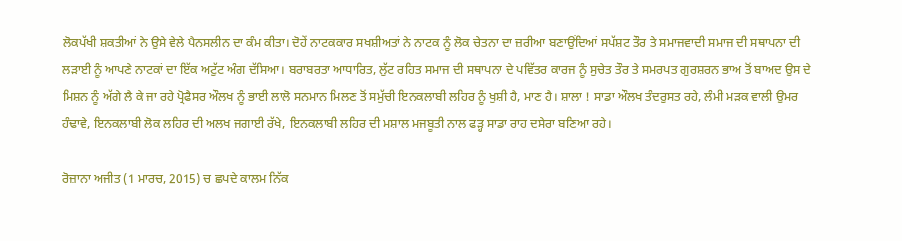ਲੋਕਪੱਖੀ ਸ਼ਕਤੀਆਂ ਨੇ ਉਸੇ ਵੇਲੇ ਪੈਨਸਲੀਨ ਦਾ ਕੰਮ ਕੀਤਾ। ਦੋਹੇਂ ਨਾਟਕਕਾਰ ਸਖਸ਼ੀਅਤਾਂ ਨੇ ਨਾਟਕ ਨੂੰ ਲੋਕ ਚੇਤਨਾ ਦਾ ਜ਼ਰੀਆ ਬਣਾਉਂਦਿਆਂ ਸਪੱਸ਼ਟ ਤੌਰ ਤੇ ਸਮਾਜਵਾਦੀ ਸਮਾਜ ਦੀ ਸਥਾਪਨਾ ਦੀ ਲੜਾਈ ਨੂੰ ਆਪਣੇ ਨਾਟਕਾਂ ਦਾ ਇੱਕ ਅਟੁੱਟ ਅੰਗ ਦੱਸਿਆ। ਬਰਾਬਰਤਾ ਆਧਾਰਿਤ, ਲੁੱਟ ਰਹਿਤ ਸਮਾਜ ਦੀ ਸਥਾਪਨਾ ਦੇ ਪਵਿੱਤਰ ਕਾਰਜ ਨੂੰ ਸੁਚੇਤ ਤੌਰ ਤੇ ਸਮਰਪਤ ਗੁਰਸ਼ਰਨ ਭਾਅ ਤੋਂ ਬਾਅਦ ਉਸ ਦੇ ਮਿਸ਼ਨ ਨੂੰ ਅੱਗੇ ਲੈ ਕੇ ਜਾ ਰਹੇ ਪ੍ਰੋਫੈਸਰ ਔਲਖ ਨੂੰ ਭਾਈ ਲਾਲੋ ਸਨਮਾਨ ਮਿਲਣ ਤੋਂ ਸਮੁੱਚੀ ਇਨਕਲਾਬੀ ਲਹਿਰ ਨੂੰ ਖੁਸ਼ੀ ਹੈ, ਮਾਣ ਹੈ। ਸ਼ਾਲਾ ! ਸਾਡਾ ਔਲਖ ਤੰਦਰੁਸਤ ਰਹੇ, ਲੰਮੀ ਮੜਕ ਵਾਲੀ ਉਮਰ ਹੰਢਾਵੇ, ਇਨਕਲਾਬੀ ਲੋਕ ਲਹਿਰ ਦੀ ਅਲਖ ਜਗਾਈ ਰੱਖੇ, ਇਨਕਲਾਬੀ ਲਹਿਰ ਦੀ ਮਸ਼ਾਲ ਮਜਬੂਤੀ ਨਾਲ ਫੜ੍ਹ ਸਾਡਾ ਰਾਹ ਦਸੇਰਾ ਬਣਿਆ ਰਹੇ।

ਰੋਜ਼ਾਨਾ ਅਜੀਤ (1 ਮਾਰਚ, 2015) ਚ ਛਪਦੇ ਕਾਲਮ ਨਿੱਕ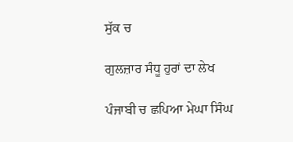ਸੁੱਕ ਚ

ਗੁਲਜ਼ਾਰ ਸੰਧੂ ਹੁਰਾਂ ਦਾ ਲੇਖ

ਪੰਜਾਬੀ ਚ ਛਪਿਆ ਮੇਘਾ ਸਿੰਘ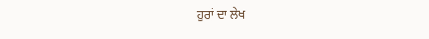ਹੁਰਾਂ ਦਾ ਲੇਖ